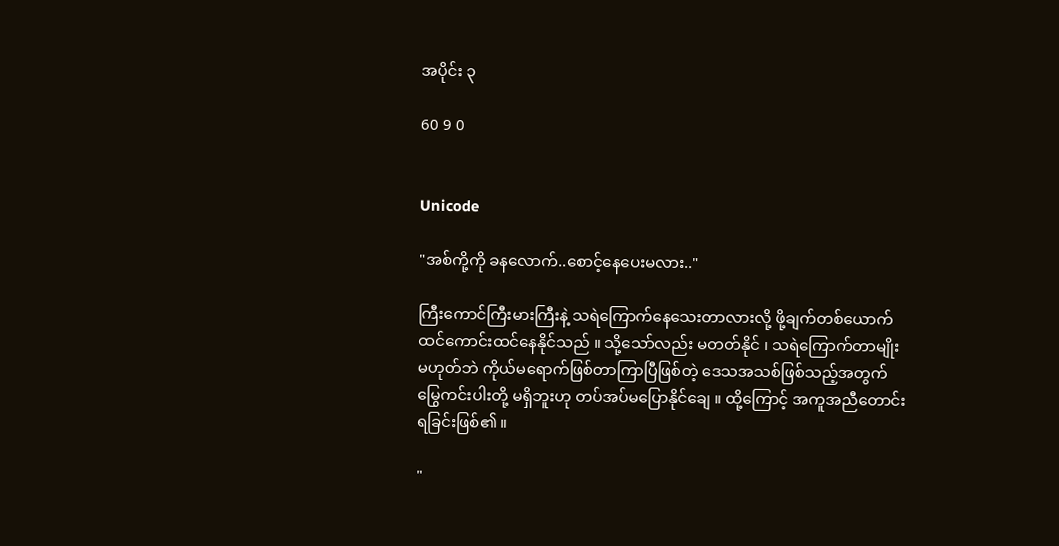အပိုင်း ၃

60 9 0


Unicode

"အစ်ကို့ကို ခနလောက်..စောင့်နေပေးမလား.."

ကြီးကောင်ကြီးမားကြီးနဲ့ သရဲကြောက်နေသေးတာလားလို့ ဖို့ချက်တစ်ယောက် ထင်ကောင်းထင်နေနိုင်သည် ။ သို့သော်လည်း မတတ်နိုင် ၊ သရဲကြောက်တာမျိုးမဟုတ်ဘဲ ကိုယ်မရောက်ဖြစ်တာကြာပြီဖြစ်တဲ့ ဒေသအသစ်ဖြစ်သည့်အတွက် မြွေကင်းပါးတို့ မရှိဘူးဟု တပ်အပ်မပြောနိုင်ချေ ။ ထို့ကြောင့် အကူအညီတောင်းရခြင်းဖြစ်၏ ။

"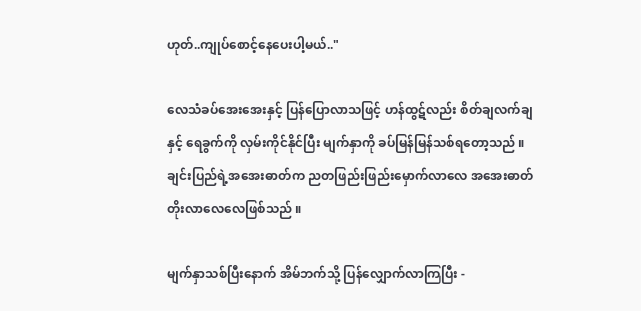ဟုတ်..ကျုပ်စောင့်နေပေးပါ့မယ်.."

လေသံခပ်အေးအေးနှင့် ပြန်ပြောလာသဖြင့် ဟန်ထွဋ်လည်း စိတ်ချလက်ချနှင့် ရေခွက်ကို လှမ်းကိုင်နိုင်ပြီး မျက်နှာကို ခပ်မြန်မြန်သစ်ရတော့သည် ။ ချင်းပြည်ရဲ့အအေးဓာတ်က ညတဖြည်းဖြည်းမှောက်လာလေ အအေးဓာတ် တိုးလာလေလေဖြစ်သည် ။

မျက်နှာသစ်ပြီးနောက် အိမ်ဘက်သို့ ပြန်လျှောက်လာကြပြီး -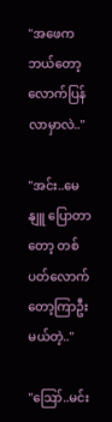"အဖေက ဘယ်တော့လောက်ပြန်လာမှာလဲ.."

"အင်း..မေနျူ ပြောတာတော့ တစ်ပတ်လောက်တော့ကြာဦးမယ်တဲ့.."

"ဪ..မင်း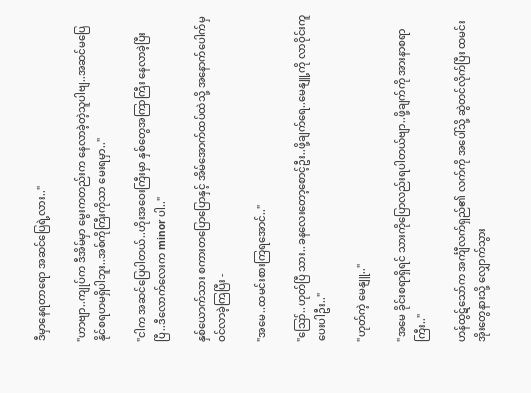ဒီမှာနေရတာရော အဆင်ပြေရဲ့လား.."

"ဟာဗျာ..ကျုပ်က ဒီအိမ်မှာ မွေးကတည်းက နေလာခဲ့တဲ့သူပါဗျ..အဆင်မပြေနိုင်စရဟမရှိပါဘူး..အစ်ကိုကြီးကိုသာ မေးရမှာ.."

"ငါက အဆင်ပြေပါတယ်..ဟိုးအဝေးကြီးမှာ နှစ်တွေအကြာကြီး နေလာခဲ့ပြီးပြီ..ဒီလောက်လေးက minor ပါ.."

နှစ်ယောက်သား စကားတပြောပြောနှင့် အိမ်အောက်ထပ်ထဲသို့ အနောက်ပေါက်မှ ဝင်လာခဲ့ကြပြီး -

"အမေ..ထမင်းစားကြရအောင်.."

"ဪ..ဟုတ်ပြီ သား..ခနလေးတော့စောင့်ဦး..ဖို့ချက်ရေ..မေနျူ့ကို လာဝိုင်းကူပေးပါဦး.."

"ဟုတ်ကဲ့ မေနျူ.."

"အမေ ခိုင်းစရာရှိရင် သားကိုပြောလည်းရပါတယ်ဗျာ..ဖို့ချက်ကို အားနာစရာကြီး.."

ဟန်ထွဋ်သော်က အင်္ကျီလက်ရှည်၏ လက်ကို အပေါ်သို့ ဆွဲတင်လိုက်ပြီး ထမင်းအိုးတွေနားသို့ လျှောက်သွား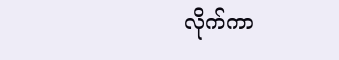လိုက်ကာ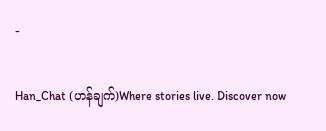-

Han_Chat (ဟန်ချက်)Where stories live. Discover now